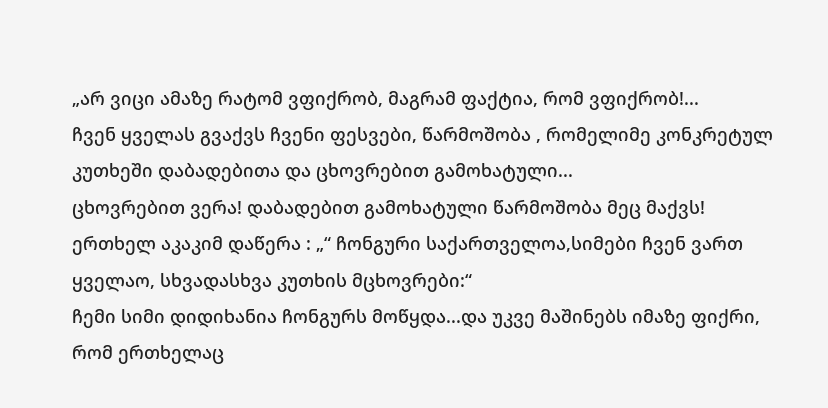„არ ვიცი ამაზე რატომ ვფიქრობ, მაგრამ ფაქტია, რომ ვფიქრობ!...
ჩვენ ყველას გვაქვს ჩვენი ფესვები, წარმოშობა , რომელიმე კონკრეტულ კუთხეში დაბადებითა და ცხოვრებით გამოხატული...
ცხოვრებით ვერა! დაბადებით გამოხატული წარმოშობა მეც მაქვს!
ერთხელ აკაკიმ დაწერა : „“ ჩონგური საქართველოა,სიმები ჩვენ ვართ ყველაო, სხვადასხვა კუთხის მცხოვრები:“
ჩემი სიმი დიდიხანია ჩონგურს მოწყდა...და უკვე მაშინებს იმაზე ფიქრი, რომ ერთხელაც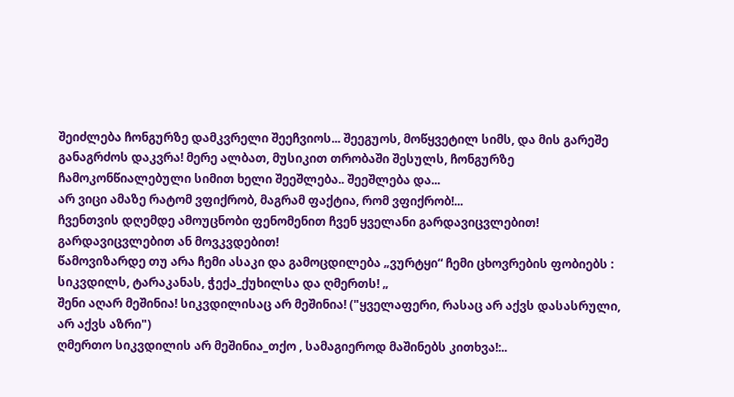შეიძლება ჩონგურზე დამკვრელი შეეჩვიოს... შეეგუოს, მოწყვეტილ სიმს, და მის გარეშე განაგრძოს დაკვრა! მერე ალბათ, მუსიკით თრობაში შესულს, ჩონგურზე ჩამოკონწიალებული სიმით ხელი შეეშლება.. შეეშლება და...
არ ვიცი ამაზე რატომ ვფიქრობ, მაგრამ ფაქტია, რომ ვფიქრობ!...
ჩვენთვის დღემდე ამოუცნობი ფენომენით ჩვენ ყველანი გარდავიცვლებით! გარდავიცვლებით ან მოვკვდებით!
წამოვიზარდე თუ არა ჩემი ასაკი და გამოცდილება „ვურტყი“ ჩემი ცხოვრების ფობიებს : სიკვდილს, ტარაკანას, ჭექა_ქუხილსა და ღმერთს! „
შენი აღარ მეშინია! სიკვდილისაც არ მეშინია! ("ყველაფერი, რასაც არ აქვს დასასრული, არ აქვს აზრი")
ღმერთო სიკვდილის არ მეშინია_თქო , სამაგიეროდ მაშინებს კითხვა!:..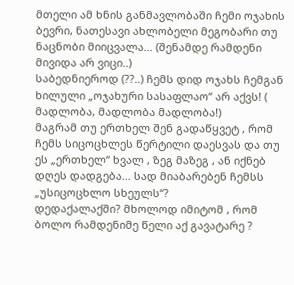მთელი ამ ხნის განმავლობაში ჩემი ოჯახის ბევრი, ნათესავი ახლობელი მეგობარი თუ ნაცნობი მიიცვალა... (შენამდე რამდენი მივიდა არ ვიცი..)
საბედნიეროდ (??..) ჩემს დიდ ოჯახს ჩემგან ხილული „ოჯახური სასაფლაო“ არ აქვს! ( მადლობა, მადლობა მადლობა!)
მაგრამ თუ ერთხელ შენ გადაწყვეტ , რომ ჩემს სიცოცხლეს წერტილი დაესვას და თუ ეს „ერთხელ“ ხვალ , ზეგ მაზეგ , ან იქნებ დღეს დადგება... სად მიაბარებენ ჩემსს „უსიცოცხლო სხეულს“?
დედაქალაქში? მხოლოდ იმიტომ , რომ ბოლო რამდენიმე წელი აქ გავატარე ?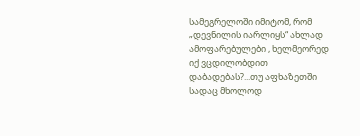სამეგრელოში იმიტომ, რომ „დევნილის იარლიყს“ ახლად ამოფარებულები , ხელმეორედ იქ ვცდილობდით დაბადებას?...თუ აფხაზეთში სადაც მხოლოდ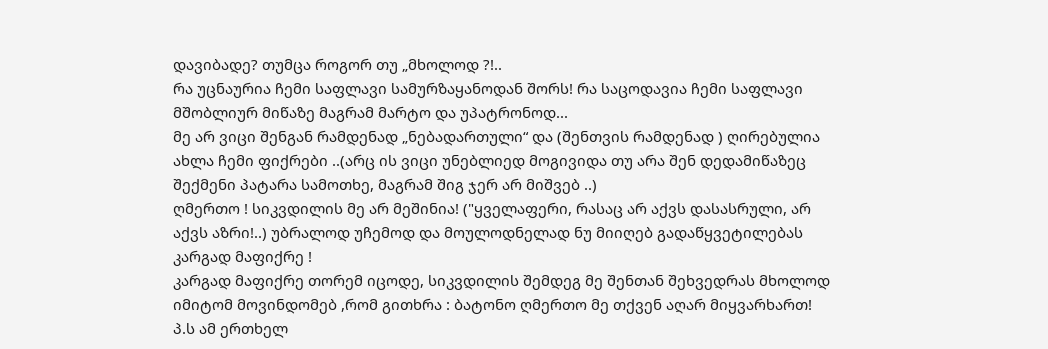დავიბადე? თუმცა როგორ თუ „მხოლოდ ?!..
რა უცნაურია ჩემი საფლავი სამურზაყანოდან შორს! რა საცოდავია ჩემი საფლავი მშობლიურ მიწაზე მაგრამ მარტო და უპატრონოდ...
მე არ ვიცი შენგან რამდენად „ნებადართული“ და (შენთვის რამდენად ) ღირებულია ახლა ჩემი ფიქრები ..(არც ის ვიცი უნებლიედ მოგივიდა თუ არა შენ დედამიწაზეც შექმენი პატარა სამოთხე, მაგრამ შიგ ჯერ არ მიშვებ ..)
ღმერთო ! სიკვდილის მე არ მეშინია! ("ყველაფერი, რასაც არ აქვს დასასრული, არ აქვს აზრი!..) უბრალოდ უჩემოდ და მოულოდნელად ნუ მიიღებ გადაწყვეტილებას კარგად მაფიქრე !
კარგად მაფიქრე თორემ იცოდე, სიკვდილის შემდეგ მე შენთან შეხვედრას მხოლოდ იმიტომ მოვინდომებ ,რომ გითხრა : ბატონო ღმერთო მე თქვენ აღარ მიყვარხართ!
პ.ს ამ ერთხელ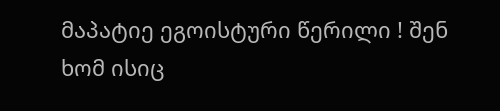მაპატიე ეგოისტური წერილი ! შენ ხომ ისიც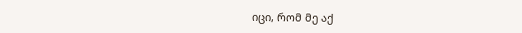იცი, რომ მე აქ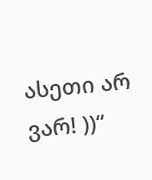ასეთი არ ვარ! ))“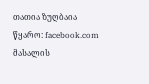თათია ზუღბაია
წყარო: facebook.com
მასალის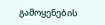გამოყენების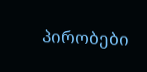პირობები